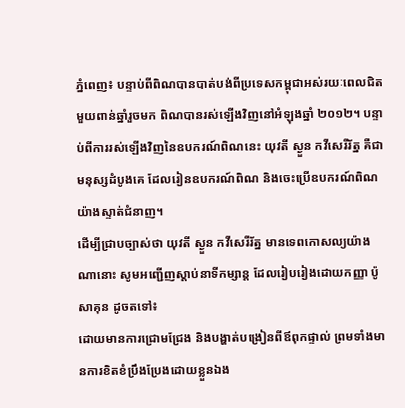ភ្នំពេញ៖ បន្ទាប់ពីពិណបានបាត់បង់ពីប្រទេសកម្ពុជាអស់រយៈពេលជិតមួយពាន់ឆ្នាំរួចមក ពិណបានរស់ឡើងវិញនៅអំឡុងឆ្នាំ ២០១២។ បន្ទាប់ពីការរស់ឡើងវិញនៃឧបករណ៍ពិណនេះ យុវតី ស្ងួន កវីសេរីរ័ត្ន គឺជាមនុស្សដំបូងគេ ដែលរៀនឧបករណ៍ពិណ និងចេះប្រើឧបករណ៍ពិណយ៉ាងស្ទាត់ជំនាញ។
ដើម្បីជ្រាបច្បាស់ថា យុវតី ស្ងួន កវីសេរីរ័ត្ន មានទេពកោសល្យយ៉ាងណានោះ សូមអញ្ជើញស្តាប់នាទីកម្សាន្ត ដែលរៀបរៀងដោយកញ្ញា ប៉ូ សាគុន ដូចតទៅ៖
ដោយមានការជ្រោមជ្រែង និងបង្ហាត់បង្រៀនពីឪពុកផ្ទាល់ ព្រមទាំងមានការខិតខំប្រឹងប្រែងដោយខ្លួនឯង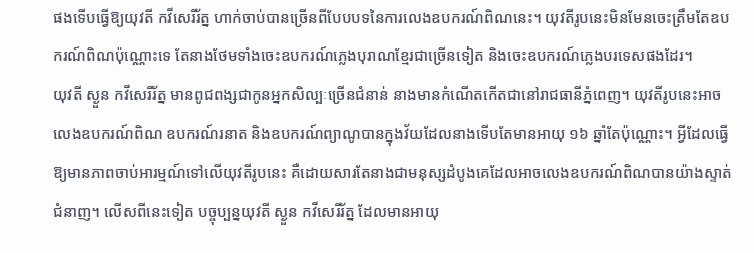ផងទើបធ្វើឱ្យយុវតី កវីសេរីរ័ត្ន ហាក់ចាប់បានច្រើនពីបែបបទនៃការលេងឧបករណ៍ពិណនេះ។ យុវតីរូបនេះមិនមែនចេះត្រឹមតែឧបករណ៍ពិណប៉ុណ្ណោះទេ តែនាងថែមទាំងចេះឧបករណ៍ភ្លេងបុរាណខ្មែរជាច្រើនទៀត និងចេះឧបករណ៍ភ្លេងបរទេសផងដែរ។
យុវតី ស្ងួន កវីសេរីរ័ត្ន មានពូជពង្សជាកូនអ្នកសិល្បៈច្រើនជំនាន់ នាងមានកំណើតកើតជានៅរាជធានីភ្នំពេញ។ យុវតីរូបនេះអាចលេងឧបករណ៍ពិណ ឧបករណ៍រនាត និងឧបករណ៍ព្យាណូបានក្នុងវ័យដែលនាងទើបតែមានអាយុ ១៦ ឆ្នាំតែប៉ុណ្ណោះ។ អ្វីដែលធ្វើឱ្យមានភាពចាប់អារម្មណ៍ទៅលើយុវតីរូបនេះ គឺដោយសារតែនាងជាមនុស្សដំបូងគេដែលអាចលេងឧបករណ៍ពិណបានយ៉ាងស្ទាត់ជំនាញ។ លើសពីនេះទៀត បច្ចុប្បន្នយុវតី ស្ងួន កវីសេរីរ័ត្ន ដែលមានអាយុ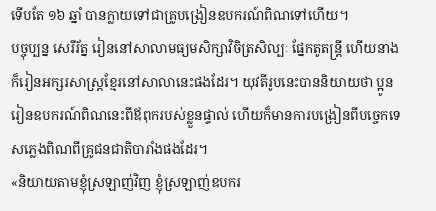ទើបតែ ១៦ ឆ្នាំ បានក្លាយទៅជាគ្រូបង្រៀនឧបករណ៍ពិណទៅហើយ។
បច្ចុប្បន្ន សេរីរ័ត្ន រៀននៅសាលាមធ្យមសិក្សាវិចិត្រសិល្បៈ ផ្នែកតូតន្ត្រី ហើយនាងក៏រៀនអក្សរសាស្ត្រខ្មែរនៅសាលានេះផងដែរ។ យុវតីរូបនេះបាននិយាយថា ប្អូនរៀនឧបករណ៍ពិណនេះពីឪពុករបស់ខ្លួនផ្ទាល់ ហើយក៏មានការបង្រៀនពីបច្ចេកទេសភ្លេងពិណពីគ្រូជនជាតិបារាំងផងដែរ។
«និយាយតាមខ្ញុំស្រឡាញ់វិញ ខ្ញុំស្រឡាញ់ឧបករ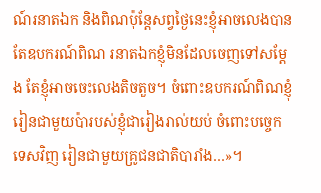ណ៍រនាតឯក និងពិណប៉ុន្តែសព្វថ្ងៃនេះខ្ញុំអាចលេងបានតែឧបករណ៍ពិណ រនាតឯកខ្ញុំមិនដែលចេញទៅសម្តែង តែខ្ញុំអាចចេះលេងតិចតួច។ ចំពោះឧបករណ៍ពិណខ្ញុំរៀនជាមួយប៉ារបស់ខ្ញុំជារៀងរាល់យប់ ចំពោះបច្ចេកទេសវិញ រៀនជាមួយគ្រូជនជាតិបារាំង…»។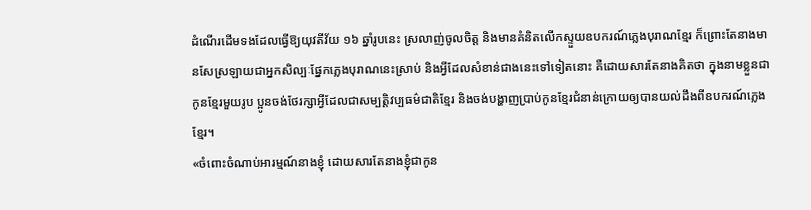ដំណើរដើមទងដែលធ្វើឱ្យយុវតីវ័យ ១៦ ឆ្នាំរូបនេះ ស្រលាញ់ចូលចិត្ត និងមានគំនិតលើកស្ទួយឧបករណ៍ភ្លេងបុរាណខ្មែរ ក៏ព្រោះតែនាងមានសែស្រឡាយជាអ្នកសិល្បៈផ្នែកភ្លេងបុរាណនេះស្រាប់ និងអ្វីដែលសំខាន់ជាងនេះទៅទៀតនោះ គឺដោយសារតែនាងគិតថា ក្នុងនាមខ្លួនជាកូនខ្មែរមួយរូប ប្អូនចង់ថែរក្សាអ្វីដែលជាសម្បត្តិវប្បធម៌ជាតិខ្មែរ និងចង់បង្ហាញប្រាប់កូនខ្មែរជំនាន់ក្រោយឲ្យបានយល់ដឹងពីឧបករណ៍ភ្លេងខ្មែរ។
«ចំពោះចំណាប់អារម្មណ៍នាងខ្ញុំ ដោយសារតែនាងខ្ញុំជាកូន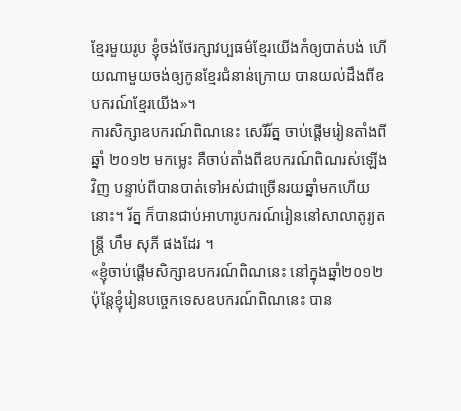ខ្មែរមួយរូប ខ្ញុំចង់ថែរក្សាវប្បធម៌ខ្មែរយើងកំឲ្យបាត់បង់ ហើយណាមួយចង់ឲ្យកូនខ្មែរជំនាន់ក្រោយ បានយល់ដឹងពីឧបករណ៍ខ្មែរយើង»។
ការសិក្សាឧបករណ៍ពិណនេះ សេរីរ័ត្ន ចាប់ផ្តើមរៀនតាំងពីឆ្នាំ ២០១២ មកម្លេះ គឺចាប់តាំងពីឧបករណ៍ពិណរស់ឡើងវិញ បន្ទាប់ពីបានបាត់ទៅអស់ជាច្រើនរយឆ្នាំមកហើយនោះ។ រ័ត្ន ក៏បានជាប់អាហារូបករណ៍រៀននៅសាលាតូរ្យតន្ត្រី ហឹម សុភី ផងដែរ ។
«ខ្ញុំចាប់ផ្តើមសិក្សាឧបករណ៍ពិណនេះ នៅក្នុងឆ្នាំ២០១២ ប៉ុន្តែខ្ញុំរៀនបច្ចេកទេសឧបករណ៍ពិណនេះ បាន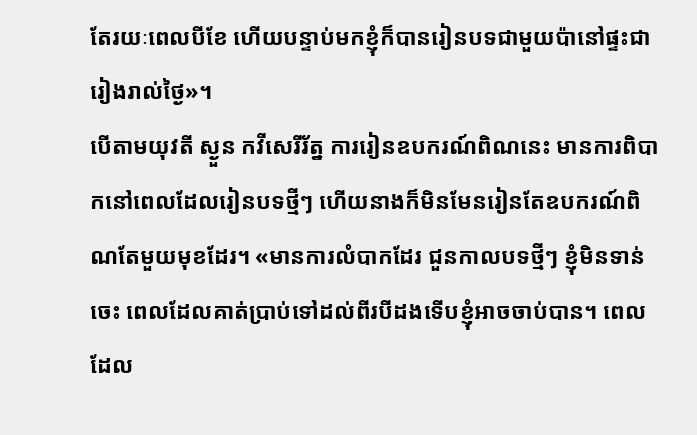តែរយៈពេលបីខែ ហើយបន្ទាប់មកខ្ញុំក៏បានរៀនបទជាមួយប៉ានៅផ្ទះជារៀងរាល់ថ្ងៃ»។
បើតាមយុវតី ស្ងួន កវីសេរីរ័ត្ន ការរៀនឧបករណ៍ពិណនេះ មានការពិបាកនៅពេលដែលរៀនបទថ្មីៗ ហើយនាងក៏មិនមែនរៀនតែឧបករណ៍ពិណតែមួយមុខដែរ។ «មានការលំបាកដែរ ជួនកាលបទថ្មីៗ ខ្ញុំមិនទាន់ចេះ ពេលដែលគាត់ប្រាប់ទៅដល់ពីរបីដងទើបខ្ញុំអាចចាប់បាន។ ពេលដែល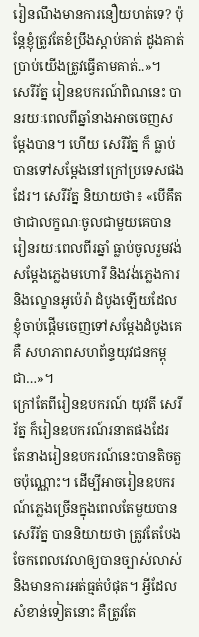រៀនណឹងមានការនឿយហត់ទេ? ប៉ុន្តែខ្ញុំត្រូវតែខំប្រឹងស្តាប់គាត់ ដូងគាត់ប្រាប់យើងត្រូវធ្វើតាមគាត់..»។
សេរីរ័ត្ន រៀនឧបករណ៍ពិណនេះ បានរយៈពេលពីឆ្នាំនាងអាចចេញសម្តែងបាន។ ហើយ សេរីរ័ត្ន ក៏ ធ្លាប់បានទៅសម្តែងនៅក្រៅប្រទេសផងដែរ។ សេរីរ័ត្ន និយាយថា៖ «បើគឹតថាជាលក្ខណៈចូលជាមួយគេបាន រៀនរយៈពេលពីរឆ្នាំ ធ្លាប់ចូលរួមវង់សម្តែងភ្លេងមហោរី និងវង់ភ្លេងការ និងល្ខោនអូប៉េរ៉ា ដំបូងឡើយដែលខ្ញុំចាប់ផ្តើមចេញទៅសម្តែងដំបូងគេគឺ សហភាពសហព័ន្ទយុវជនកម្ពុជា…»។
ក្រៅតែពីរៀនឧបករណ៍ យុវតី សេរីរ័ត្ន ក៏រៀនឧបករណ៍រនាតផងដែរ តែនាងរៀនឧបករណ៍នេះបានតិចតួចប៉ុណ្ណោះ។ ដើម្បីអាចរៀនឧបករណ៍ភ្លេងច្រើនក្នុងពេលតែមួយបាន សេរីរ័ត្ន បាននិយាយថា ត្រូវតែបែងចែកពេលវេលាឲ្យបានច្បាស់លាស់ និងមានការអត់ធ្មត់បំផុត។ អ្វីដែលសំខាន់ទៀតនោះ គឺត្រូវតែ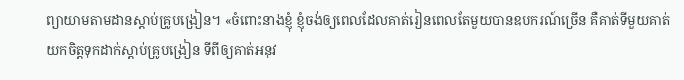ព្យាយាមតាមដានស្តាប់គ្រូបង្រៀន។ «ចំពោះនាងខ្ញុំ ខ្ញុំចង់ឲ្យពេលដែលគាត់រៀនពេលតែមួយបានឧបករណ៍ច្រើន គឺគាត់ទីមួយគាត់យកចិត្តទុកដាក់ស្តាប់គ្រូបង្រៀន ទីពីឲ្យគាត់អនុវ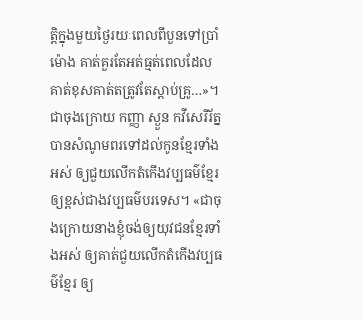ត្តិក្នុងមួយថ្ងៃរយៈពេលពីបួនទៅប្រាំម៉ោង គាត់គួរតែអត់ធ្មត់ពេលដែលគាត់ខុសគាត់តត្រូវតែស្តាប់គ្រូ…»។
ជាចុងក្រោយ កញ្ញា ស្ងួន កវីសេរីរ័ត្ន បានសំណូមពរទៅដល់កូនខ្មែរទាំងអស់ ឲ្យជួយលើកតំកើងវប្បធម៌ខ្មែរឲ្យខ្ពស់ជាងវប្បធម៌បរទេស។ «ជាចុងក្រោយនាងខ្ញុំចង់ឲ្យយុវជនខ្មែរទាំងអស់ ឲ្យគាត់ជួយលើកតំកើងវប្បធម៌ខ្មែរ ឲ្យ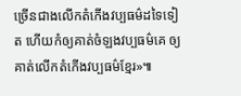ច្រើនជាងលើកតំកើងវប្បធម៌ដទៃទៀត ហើយកំឲ្យគាត់ចំឡងវប្បធម៌គេ ឲ្យគាត់លើកតំកើងវប្បធម៌ខ្មែរ»៕